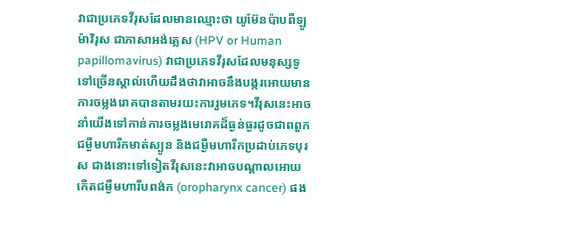វាជាប្រភេទវីរុសដែលមានឈ្មោះថា យូម៊ែនប៉ាបពីឡូម៉ាវិរុស ជាភាសាអង់គ្លេស (HPV or Human papillomavirus) វាជាប្រភេទវីរុសដែលមនុស្សទូទៅច្រើនស្គាល់ហើយដឹងថាវាអាចនឹងបង្ករអោយមានការចម្លងរោគបានតាមរយះការរួមភេទ។វីរុសនេះអាចនាំយើងទៅកាន់ការចម្លងមេរោគដ៏ធ្ងន់ធ្ងរដូចជាពពួកជម្ងឺមហារីកមាត់ស្បូន និងជម្ងឺមហារីកប្រដាប់ភេទបុរស ជាងនោះទៅទៀតវីរុសនេះវាអាចបណ្តាលអោយកើតជម្ងឺមហារីបពង់ក (oropharynx cancer) ផង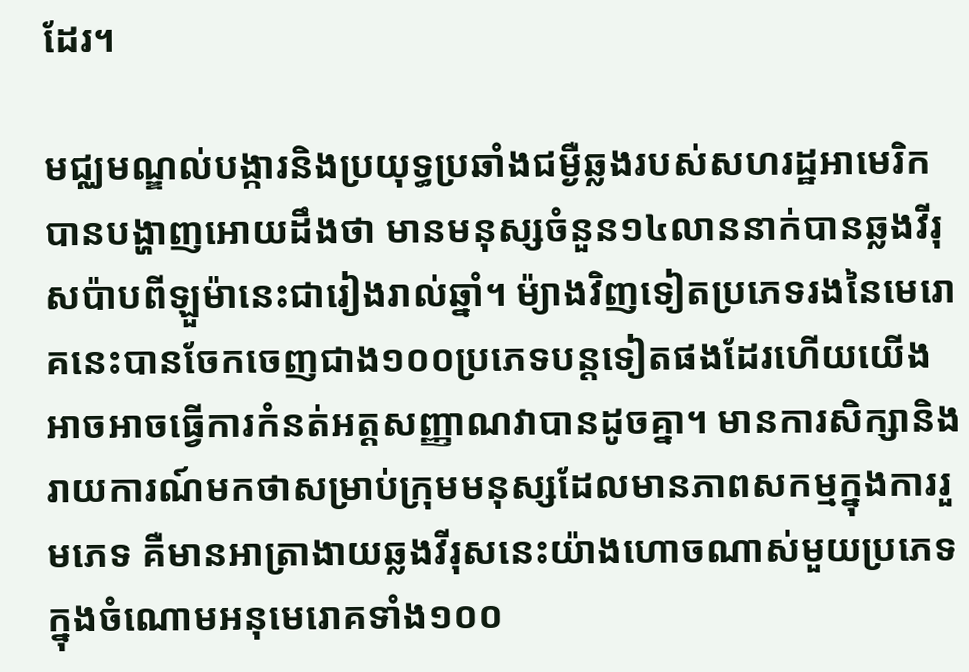ដែរ។

មជ្ឈមណ្ឌល់បង្ការនិងប្រយុទ្ធប្រឆាំងជម្ងឺឆ្លងរបស់សហរដ្ឋអាមេរិកបានបង្ហាញអោយដឹងថា មានមនុស្សចំនួន១៤លាននាក់បានឆ្លងវីរុសប៉ាបពីឡួម៉ានេះជារៀងរាល់ឆ្នាំ។ ម៉្យាងវិញទៀតប្រភេទរងនៃមេរោគនេះបានចែកចេញជាង១០០ប្រភេទបន្តទៀតផងដែរហើយយើងអាចអាចធ្វើការកំនត់អត្តសញ្ញាណវាបានដូចគ្នា។ មានការសិក្សានិងរាយការណ៍មកថាសម្រាប់ក្រុមមនុស្សដែលមានភាពសកម្មក្នុងការរួមភេទ គឺមានអាត្រាងាយឆ្លងវីរុសនេះយ៉ាងហោចណាស់មួយប្រភេទក្នុងចំណោមអនុមេរោគទាំង១០០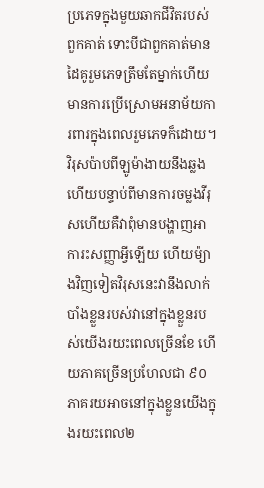ប្រភេទក្នុងមួយឆាកជីវិតរបស់ពួកគាត់ ទោះបីជាពួកគាត់មានដៃគូរួមភេទត្រឹមតែម្នាក់ហើយមានការប្រើស្រោមអនាម័យការពារក្នុងពេលរួមភេទក៏ដោយ។ វិរុសប៉ាបពីឡូម៉ាងាយនឹងឆ្លង ហើយបន្ទាប់ពីមានការចម្លងវីរុសហើយគឺវាពុំមានបង្ហាញអាការះសញ្ញាអ្វីឡើយ ហើយម៉្យាងវិញទៀតវិរុសនេះវានឹងលាក់បាំងខ្លួនរបស់វានៅក្នុងខ្លួនរបស់យើងរយះពេលច្រើនខែ ហើយភាគច្រើនប្រហែលជា ៩០ភាគរយអាចនៅក្នុងខ្លួនយើងក្នុងរយះពេល២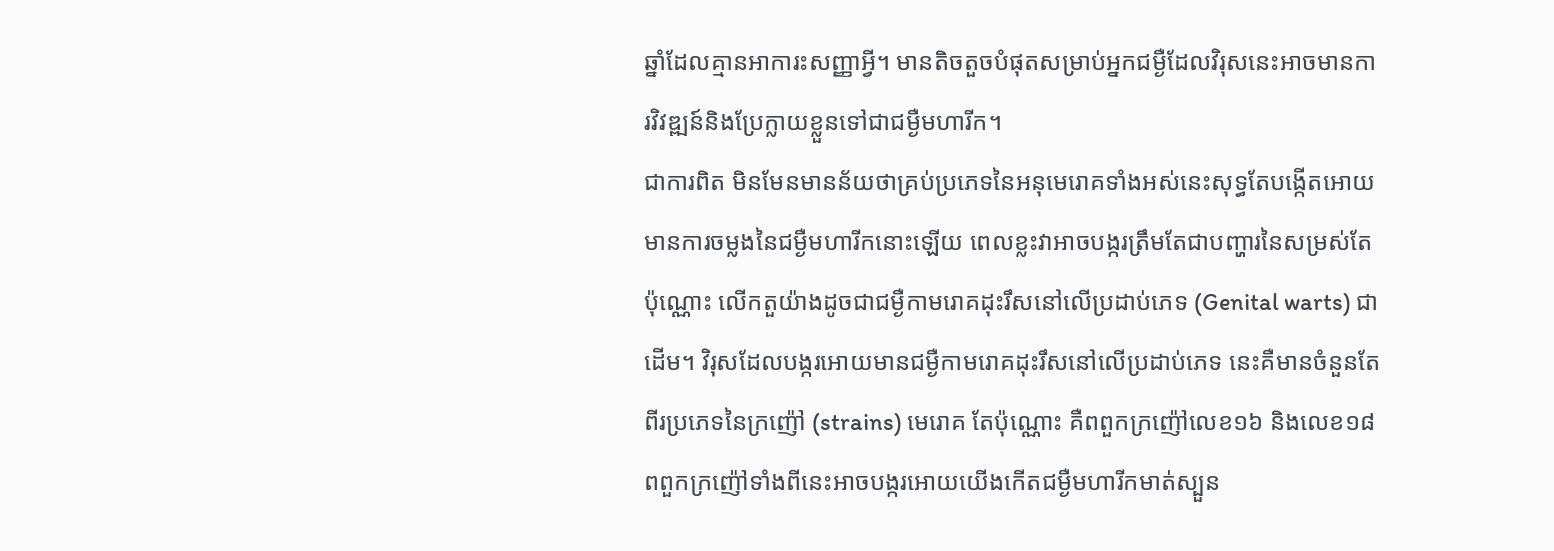ឆ្នាំដែលគ្មានអាការះសញ្ញាអ្វី។ មានតិចតួចបំផុតសម្រាប់អ្នកជម្ងឺដែលវិរុសនេះអាចមានការវិវឌ្ឍន៍និងប្រែក្លាយខ្លួនទៅជាជម្ងឺមហារីក។
ជាការពិត មិនមែនមានន័យថាគ្រប់ប្រភេទនៃអនុមេរោគទាំងអស់នេះសុទ្ធតែបង្កើតអោយមានការចម្លងនៃជម្ងឺមហារីកនោះឡើយ ពេលខ្លះវាអាចបង្ករត្រឹមតែជាបញ្ហារនៃសម្រស់តែប៉ុណ្ណោះ លើកតួយ៉ាងដូចជាជម្ងឺកាមរោគដុះរឹសនៅលើប្រដាប់ភេទ (Genital warts) ជាដើម។ វិរុសដែលបង្ករអោយមានជម្ងឺកាមរោគដុះរឹសនៅលើប្រដាប់ភេទ នេះគឺមានចំនួនតែពីរប្រភេទនៃក្រញ៉ៅ (strains) មេរោគ តែប៉ុណ្ណោះ គឺពពួកក្រញ៉ៅលេខ១៦ និងលេខ១៨ ពពួកក្រញ៉ៅទាំងពីនេះអាចបង្ករអោយយើងកើតជម្ងឺមហារីកមាត់ស្បួន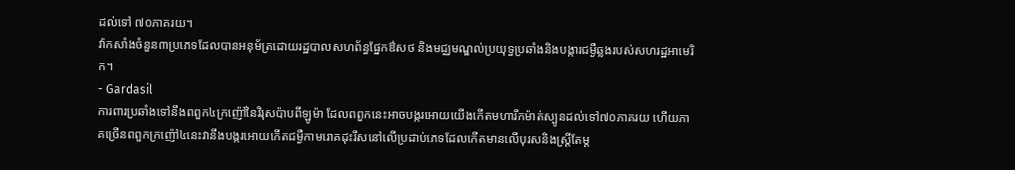ដល់ទៅ ៧០ភាគរយ។
វ៉ាកសាំងចំនួន៣ប្រភេទដែលបានអនុម័ត្រដោយរដ្ឋបាលសហព័ន្ធផ្នែកឳសថ និងមជ្ឈមណ្ឌល់ប្រយុទ្ធប្រឆាំងនិងបង្ការជម្ងឺឆ្លងរបស់សហរដ្ឋអាមេរិក។
- Gardasil
ការពារប្រឆាំងទៅនឹងពពួក៤ក្រញ៉ៅនៃវិរុសប៉ាបពីឡូម៉ា ដែលពពួកនេះអាចបង្ករអោយយើងកើតមហារីកម៉ាត់ស្បូនដល់ទៅ៧០ភាគរយ ហើយភាគច្រើនពពួកក្រញ៉ៅ៤នេះវានឹងបង្ករអោយកើតជម្ងឺកាមរោគដុះរឹសនៅលើប្រដាប់ភេទដែលកើតមានលើបុរសនិងស្ត្រីតែម្ត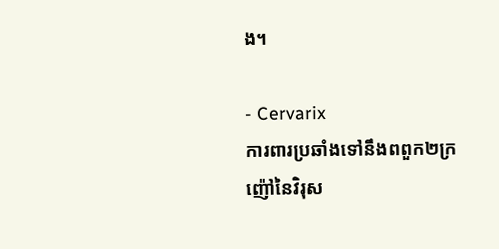ង។

- Cervarix
ការពារប្រឆាំងទៅនឹងពពួក២ក្រញ៉ៅនៃវិរុស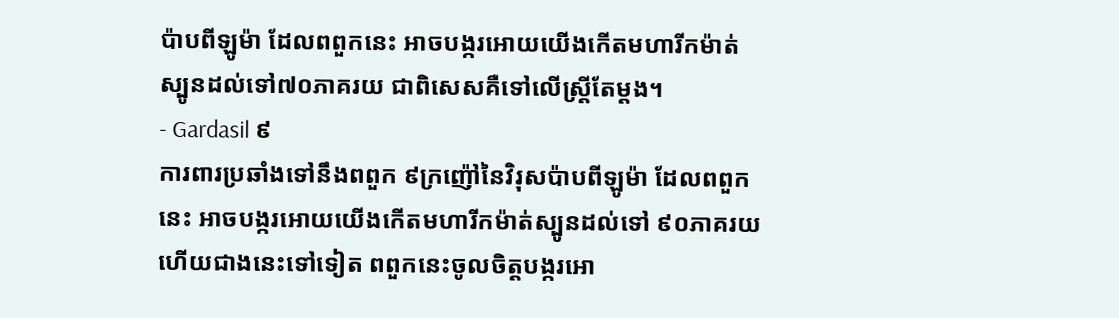ប៉ាបពីឡូម៉ា ដែលពពួកនេះ អាចបង្ករអោយយើងកើតមហារីកម៉ាត់ស្បូនដល់ទៅ៧០ភាគរយ ជាពិសេសគឺទៅលើស្ត្រីតែម្តង។
- Gardasil ៩
ការពារប្រឆាំងទៅនឹងពពួក ៩ក្រញ៉ៅនៃវិរុសប៉ាបពីឡូម៉ា ដែលពពួកនេះ អាចបង្ករអោយយើងកើតមហារីកម៉ាត់ស្បូនដល់ទៅ ៩០ភាគរយ ហើយជាងនេះទៅទៀត ពពួកនេះចូលចិត្តបង្ករអោ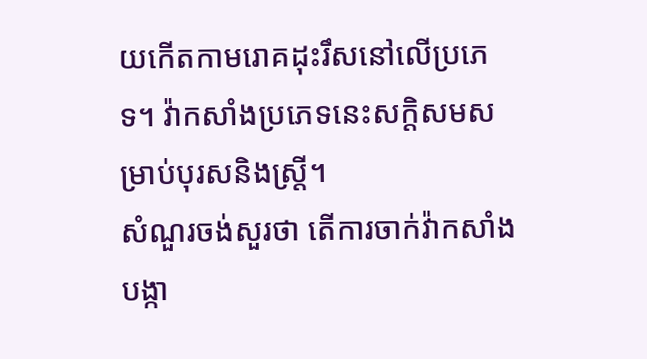យកើតកាមរោគដុះរឹសនៅលើប្រភេទ។ វ៉ាកសាំងប្រភេទនេះសក្តិសមសម្រាប់បុរសនិងស្រ្តី។
សំណួរចង់សួរថា តើការចាក់វ៉ាកសាំងបង្កា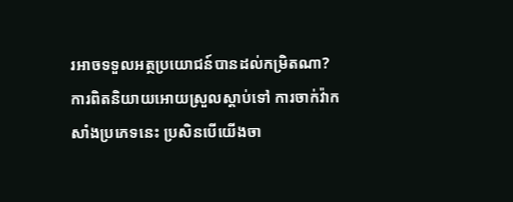រអាចទទួលអត្ថប្រយោជន៍បានដល់កម្រិតណា? ការពិតនិយាយអោយស្រួលស្តាប់ទៅ ការចាក់វ៉ាកសាំងប្រភេទនេះ ប្រសិនបើយើងចា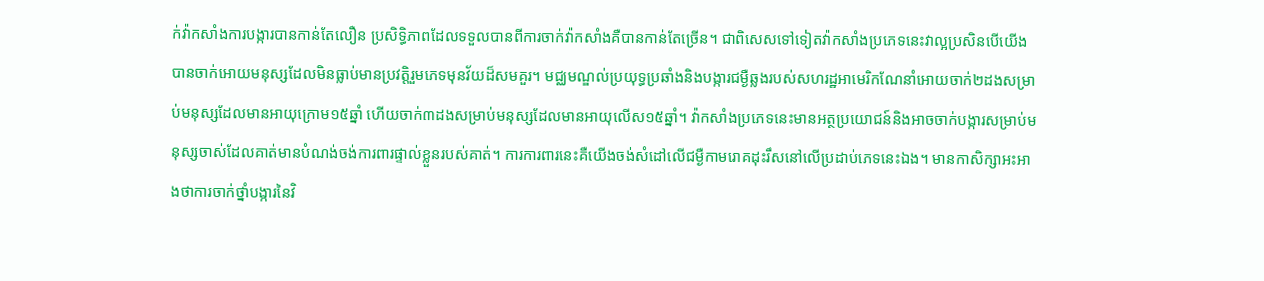ក់វ៉ាកសាំងការបង្ការបានកាន់តែលឿន ប្រសិទ្ធិភាពដែលទទួលបានពីការចាក់វ៉ាកសាំងគឺបានកាន់តែច្រើន។ ជាពិសេសទៅទៀតវ៉ាកសាំងប្រភេទនេះវាល្អប្រសិនបើយើងបានចាក់អោយមនុស្សដែលមិនធ្លាប់មានប្រវត្តិរួមភេទមុនវ័យដ៏សមគួរ។ មជ្ឈមណ្ឌល់ប្រយុទ្ធប្រឆាំងនិងបង្ការជម្ងឺឆ្លងរបស់សហរដ្ឋអាមេរិកណែនាំអោយចាក់២ដងសម្រាប់មនុស្សដែលមានអាយុក្រោម១៥ឆ្នាំ ហើយចាក់៣ដងសម្រាប់មនុស្សដែលមានអាយុលើស១៥ឆ្នាំ។ វ៉ាកសាំងប្រភេទនេះមានអត្ថប្រយោជន៍និងអាចចាក់បង្ការសម្រាប់មនុស្សចាស់ដែលគាត់មានបំណង់ចង់ការពារផ្ទាល់ខ្លួនរបស់គាត់។ ការការពារនេះគឺយើងចង់សំដៅលើជម្ងឺកាមរោគដុះរឹសនៅលើប្រដាប់ភេទនេះឯង។ មានកាសិក្សាអះអាងថាការចាក់ថ្នាំបង្ការនៃវិ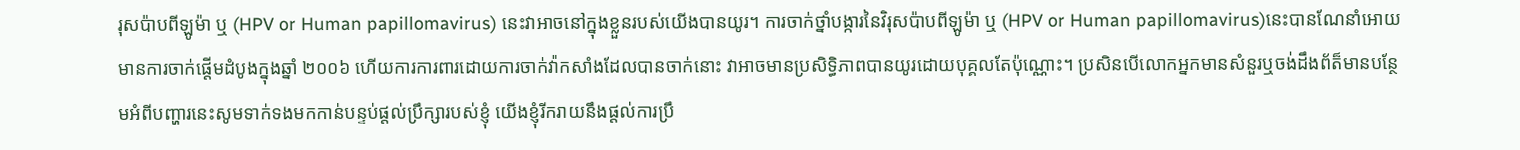រុសប៉ាបពីឡូម៉ា ឬ (HPV or Human papillomavirus) នេះវាអាចនៅក្នុងខ្លួនរបស់យើងបានយូរ។ ការចាក់ថ្នាំបង្ការនៃវិរុសប៉ាបពីឡូម៉ា ឬ (HPV or Human papillomavirus)នេះបានណែនាំអោយមានការចាក់ផ្តើមដំបូងក្នុងឆ្នាំ ២០០៦ ហើយការការពារដោយការចាក់វ៉ាកសាំងដែលបានចាក់នោះ វាអាចមានប្រសិទ្ធិភាពបានយូរដោយបុគ្គលតែប៉ុណ្ណោះ។ ប្រសិនបើលោកអ្នកមានសំនួរឬចង់ដឹងព័ត៏មានបន្ថែមអំពីបញ្ហារនេះសូមទាក់ទងមកកាន់បន្ទប់ផ្តល់ប្រឹក្សារបស់ខ្ញុំ យើងខ្ញុំរីករាយនឹងផ្តល់ការប្រឹ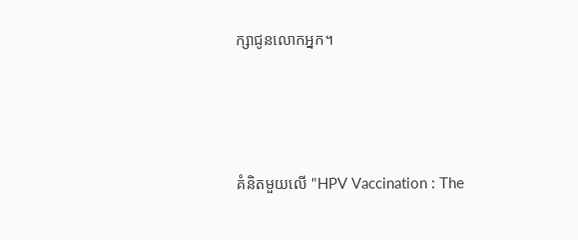ក្សាជូនលោកអ្នក។





គំនិតមួយលើ "HPV Vaccination : The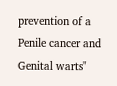prevention of a Penile cancer and Genital warts"